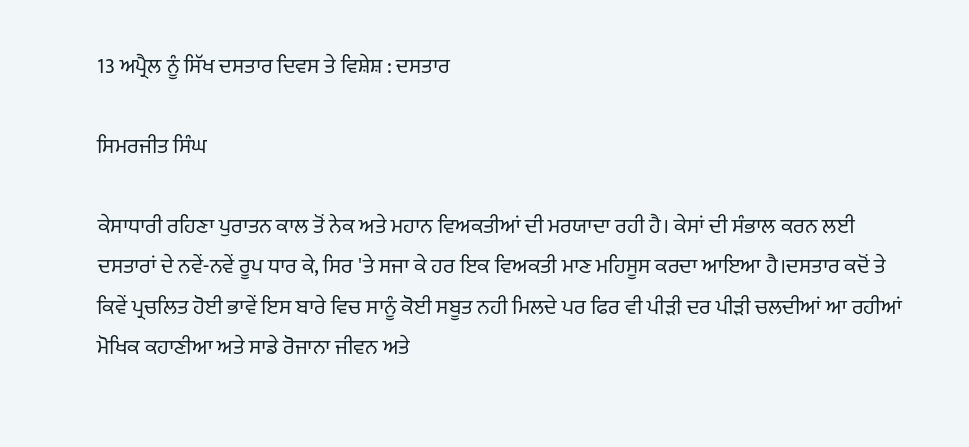13 ਅਪ੍ਰੈਲ ਨੂੰ ਸਿੱਖ ਦਸਤਾਰ ਦਿਵਸ ਤੇ ਵਿਸ਼ੇਸ਼ : ਦਸਤਾਰ

ਸਿਮਰਜੀਤ ਸਿੰਘ

ਕੇਸਾਧਾਰੀ ਰਹਿਣਾ ਪੁਰਾਤਨ ਕਾਲ ਤੋਂ ਨੇਕ ਅਤੇ ਮਹਾਨ ਵਿਅਕਤੀਆਂ ਦੀ ਮਰਯਾਦਾ ਰਹੀ ਹੈ। ਕੇਸਾਂ ਦੀ ਸੰਭਾਲ ਕਰਨ ਲਈ ਦਸਤਾਰਾਂ ਦੇ ਨਵੇਂ-ਨਵੇਂ ਰੂਪ ਧਾਰ ਕੇ, ਸਿਰ 'ਤੇ ਸਜਾ ਕੇ ਹਰ ਇਕ ਵਿਅਕਤੀ ਮਾਣ ਮਹਿਸੂਸ ਕਰਦਾ ਆਇਆ ਹੈ।ਦਸਤਾਰ ਕਦੋਂ ਤੇ ਕਿਵੇਂ ਪ੍ਰਚਲਿਤ ਹੋਈ ਭਾਵੇਂ ਇਸ ਬਾਰੇ ਵਿਚ ਸਾਨੂੰ ਕੋਈ ਸਬੂਤ ਨਹੀ ਮਿਲਦੇ ਪਰ ਫਿਰ ਵੀ ਪੀੜੀ ਦਰ ਪੀੜੀ ਚਲਦੀਆਂ ਆ ਰਹੀਆਂ ਮੋਖਿਕ ਕਹਾਣੀਆ ਅਤੇ ਸਾਡੇ ਰੋਜਾਨਾ ਜੀਵਨ ਅਤੇ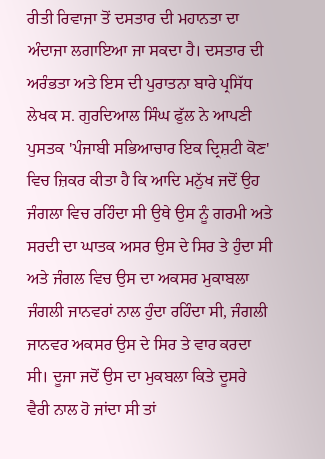ਰੀਤੀ ਰਿਵਾਜਾ ਤੋਂ ਦਸਤਾਰ ਦੀ ਮਹਾਨਤਾ ਦਾ ਅੰਦਾਜਾ ਲਗਾਇਆ ਜਾ ਸਕਦਾ ਹੈ। ਦਸਤਾਰ ਦੀ ਅਰੰਭਤਾ ਅਤੇ ਇਸ ਦੀ ਪੁਰਾਤਨਾ ਬਾਰੇ ਪ੍ਰਸਿੱਧ ਲੇਖਕ ਸ. ਗੁਰਦਿਆਲ ਸਿੰਘ ਫੁੱਲ ਨੇ ਆਪਣੀ ਪੁਸਤਕ 'ਪੰਜਾਬੀ ਸਭਿਆਚਾਰ ਇਕ ਦ੍ਰਿਸ਼ਟੀ ਕੋਣ' ਵਿਚ ਜ਼ਿਕਰ ਕੀਤਾ ਹੈ ਕਿ ਆਦਿ ਮਨੁੱਖ ਜਦੋਂ ਉਹ ਜੰਗਲਾ ਵਿਚ ਰਹਿੰਦਾ ਸੀ ਉਥੇ ਉਸ ਨੂੰ ਗਰਮੀ ਅਤੇ ਸਰਦੀ ਦਾ ਘਾਤਕ ਅਸਰ ਉਸ ਦੇ ਸਿਰ ਤੇ ਹੁੰਦਾ ਸੀ ਅਤੇ ਜੰਗਲ ਵਿਚ ਉਸ ਦਾ ਅਕਸਰ ਮੁਕਾਬਲਾ ਜੰਗਲੀ ਜਾਨਵਰਾਂ ਨਾਲ ਹੁੰਦਾ ਰਹਿੰਦਾ ਸੀ, ਜੰਗਲੀ ਜਾਨਵਰ ਅਕਸਰ ਉਸ ਦੇ ਸਿਰ ਤੇ ਵਾਰ ਕਰਦਾ ਸੀ। ਦੂਜਾ ਜਦੋਂ ਉਸ ਦਾ ਮੁਕਬਲਾ ਕਿਤੇ ਦੂਸਰੇ ਵੈਰੀ ਨਾਲ ਹੋ ਜਾਂਦਾ ਸੀ ਤਾਂ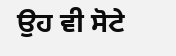ਉਹ ਵੀ ਸੋਟੇ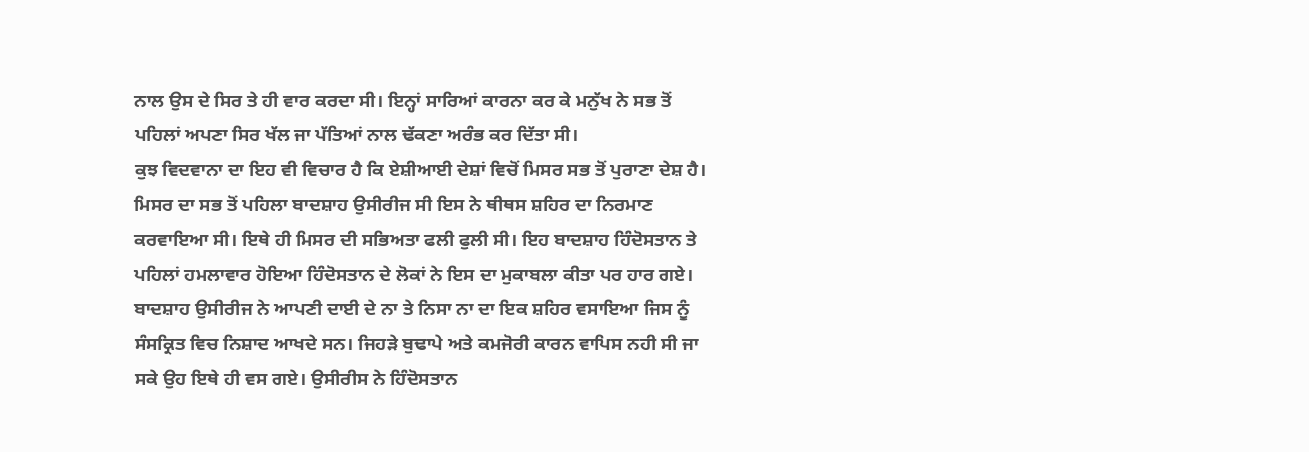ਨਾਲ ਉਸ ਦੇ ਸਿਰ ਤੇ ਹੀ ਵਾਰ ਕਰਦਾ ਸੀ। ਇਨ੍ਹਾਂ ਸਾਰਿਆਂ ਕਾਰਨਾ ਕਰ ਕੇ ਮਨੁੱਖ ਨੇ ਸਭ ਤੋਂ ਪਹਿਲਾਂ ਅਪਣਾ ਸਿਰ ਖੱਲ ਜਾ ਪੱਤਿਆਂ ਨਾਲ ਢੱਕਣਾ ਅਰੰਭ ਕਰ ਦਿੱਤਾ ਸੀ।
ਕੁਝ ਵਿਦਵਾਨਾ ਦਾ ਇਹ ਵੀ ਵਿਚਾਰ ਹੈ ਕਿ ਏਸ਼ੀਆਈ ਦੇਸ਼ਾਂ ਵਿਚੋਂ ਮਿਸਰ ਸਭ ਤੋਂ ਪੁਰਾਣਾ ਦੇਸ਼ ਹੈ। ਮਿਸਰ ਦਾ ਸਭ ਤੋਂ ਪਹਿਲਾ ਬਾਦਸ਼ਾਹ ਉਸੀਰੀਜ ਸੀ ਇਸ ਨੇ ਥੀਥਸ ਸ਼ਹਿਰ ਦਾ ਨਿਰਮਾਣ ਕਰਵਾਇਆ ਸੀ। ਇਥੇ ਹੀ ਮਿਸਰ ਦੀ ਸਭਿਅਤਾ ਫਲੀ ਫੁਲੀ ਸੀ। ਇਹ ਬਾਦਸ਼ਾਹ ਹਿੰਦੋਸਤਾਨ ਤੇ ਪਹਿਲਾਂ ਹਮਲਾਵਾਰ ਹੋਇਆ ਹਿੰਦੋਸਤਾਨ ਦੇ ਲੋਕਾਂ ਨੇ ਇਸ ਦਾ ਮੁਕਾਬਲਾ ਕੀਤਾ ਪਰ ਹਾਰ ਗਏ। ਬਾਦਸ਼ਾਹ ਉਸੀਰੀਜ ਨੇ ਆਪਣੀ ਦਾਈ ਦੇ ਨਾ ਤੇ ਨਿਸਾ ਨਾ ਦਾ ਇਕ ਸ਼ਹਿਰ ਵਸਾਇਆ ਜਿਸ ਨੂੰ ਸੰਸਕ੍ਰਿਤ ਵਿਚ ਨਿਸ਼ਾਦ ਆਖਦੇ ਸਨ। ਜਿਹੜੇ ਬੁਢਾਪੇ ਅਤੇ ਕਮਜੋਰੀ ਕਾਰਨ ਵਾਪਿਸ ਨਹੀ ਸੀ ਜਾ ਸਕੇ ਉਹ ਇਥੇ ਹੀ ਵਸ ਗਏ। ਉਸੀਰੀਸ ਨੇ ਹਿੰਦੋਸਤਾਨ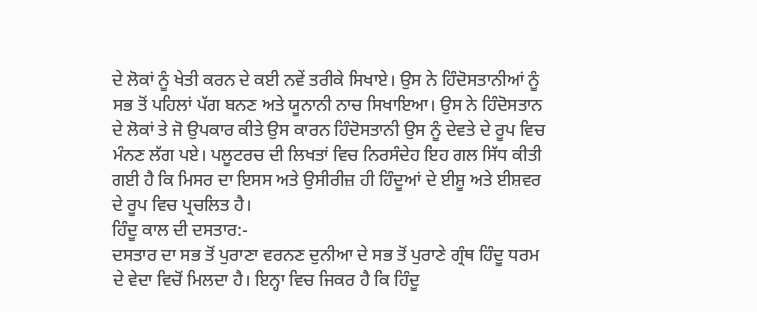ਦੇ ਲੋਕਾਂ ਨੂੰ ਖੇਤੀ ਕਰਨ ਦੇ ਕਈ ਨਵੇਂ ਤਰੀਕੇ ਸਿਖਾਏ। ਉਸ ਨੇ ਹਿੰਦੋਸਤਾਨੀਆਂ ਨੂੰ ਸਭ ਤੋਂ ਪਹਿਲਾਂ ਪੱਗ ਬਨਣ ਅਤੇ ਯੂਨਾਨੀ ਨਾਚ ਸਿਖਾਇਆ। ਉਸ ਨੇ ਹਿੰਦੋਸਤਾਨ ਦੇ ਲੋਕਾਂ ਤੇ ਜੋ ਉਪਕਾਰ ਕੀਤੇ ਉਸ ਕਾਰਨ ਹਿੰਦੋਸਤਾਨੀ ਉਸ ਨੂੰ ਦੇਵਤੇ ਦੇ ਰੂਪ ਵਿਚ ਮੰਨਣ ਲੱਗ ਪਏ। ਪਲੂਟਰਚ ਦੀ ਲਿਖਤਾਂ ਵਿਚ ਨਿਰਸੰਦੇਹ ਇਹ ਗਲ ਸਿੱਧ ਕੀਤੀ ਗਈ ਹੈ ਕਿ ਮਿਸਰ ਦਾ ਇਸਸ ਅਤੇ ਉਸੀਰੀਜ਼ ਹੀ ਹਿੰਦੂਆਂ ਦੇ ਈਸ਼ੂ ਅਤੇ ਈਸ਼ਵਰ ਦੇ ਰੂਪ ਵਿਚ ਪ੍ਰਚਲਿਤ ਹੈ।
ਹਿੰਦੂ ਕਾਲ ਦੀ ਦਸਤਾਰ:-
ਦਸਤਾਰ ਦਾ ਸਭ ਤੋਂ ਪੁਰਾਣਾ ਵਰਨਣ ਦੁਨੀਆ ਦੇ ਸਭ ਤੋਂ ਪੁਰਾਣੇ ਗ੍ਰੰਥ ਹਿੰਦੂ ਧਰਮ ਦੇ ਵੇਦਾ ਵਿਚੋਂ ਮਿਲਦਾ ਹੈ। ਇਨ੍ਹਾ ਵਿਚ ਜਿਕਰ ਹੈ ਕਿ ਹਿੰਦੂ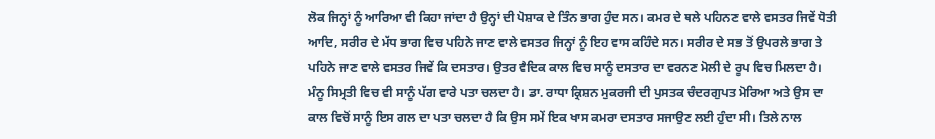ਲੋਕ ਜਿਨ੍ਹਾਂ ਨੂੰ ਆਰਿਆ ਵੀ ਕਿਹਾ ਜਾਂਦਾ ਹੈ ਉਨ੍ਹਾਂ ਦੀ ਪੋਸ਼ਾਕ ਦੇ ਤਿੰਨ ਭਾਗ ਹੁੰਦ ਸਨ। ਕਮਰ ਦੇ ਥਲੇ ਪਹਿਨਣ ਵਾਲੇ ਵਸਤਰ ਜਿਵੇਂ ਧੋਤੀ ਆਦਿ, ਸਰੀਰ ਦੇ ਮੱਧ ਭਾਗ ਵਿਚ ਪਹਿਨੇ ਜਾਣ ਵਾਲੇ ਵਸਤਰ ਜਿਨ੍ਹਾਂ ਨੂੰ ਇਹ ਵਾਸ ਕਹਿੰਦੇ ਸਨ। ਸਰੀਰ ਦੇ ਸਭ ਤੋਂ ਉਪਰਲੇ ਭਾਗ ਤੇ ਪਹਿਨੇ ਜਾਣ ਵਾਲੇ ਵਸਤਰ ਜਿਵੇਂ ਕਿ ਦਸਤਾਰ। ਉਤਰ ਵੈਦਿਕ ਕਾਲ ਵਿਚ ਸਾਨੂੰ ਦਸਤਾਰ ਦਾ ਵਰਨਣ ਮੋਲੀ ਦੇ ਰੂਪ ਵਿਚ ਮਿਲਦਾ ਹੈ। ਮੰਨੂ ਸਿਮ੍ਰਤੀ ਵਿਚ ਵੀ ਸਾਨੂੰ ਪੱਗ ਵਾਰੇ ਪਤਾ ਚਲਦਾ ਹੈ। ਡਾ. ਰਾਧਾ ਕ੍ਰਿਸ਼ਨ ਮੁਕਰਜੀ ਦੀ ਪੁਸਤਕ ਚੰਦਰਗੁਪਤ ਮੋਰਿਆ ਅਤੇ ਉਸ ਦਾ ਕਾਲ ਵਿਚੋਂ ਸਾਨੂੰ ਇਸ ਗਲ ਦਾ ਪਤਾ ਚਲਦਾ ਹੈ ਕਿ ਉਸ ਸਮੇਂ ਇਕ ਖਾਸ ਕਮਰਾ ਦਸਤਾਰ ਸਜਾਉਣ ਲਈ ਹੁੰਦਾ ਸੀ। ਤਿਲੇ ਨਾਲ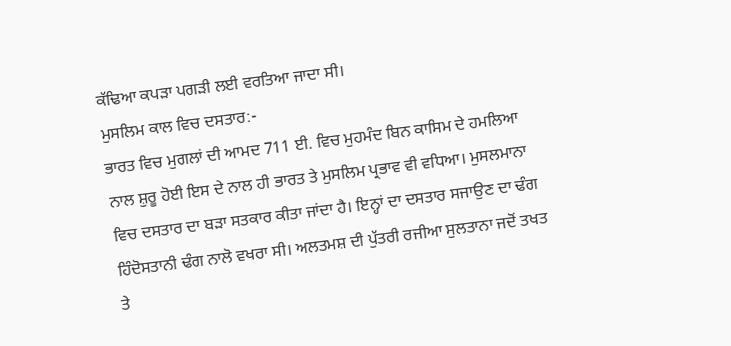ਕੱਢਿਆ ਕਪੜਾ ਪਗੜੀ ਲਈ ਵਰਤਿਆ ਜਾਦਾ ਸੀ।
ਮੁਸਲਿਮ ਕਾਲ ਵਿਚ ਦਸਤਾਰ:-
ਭਾਰਤ ਵਿਚ ਮੁਗਲਾਂ ਦੀ ਆਮਦ 711 ਈ. ਵਿਚ ਮੁਹਮੰਦ ਬਿਨ ਕਾਸਿਮ ਦੇ ਹਮਲਿਆ ਨਾਲ ਸ਼ੁਰੂ ਹੋਈ ਇਸ ਦੇ ਨਾਲ ਹੀ ਭਾਰਤ ਤੇ ਮੁਸਲਿਮ ਪ੍ਰਭਾਵ ਵੀ ਵਧਿਆ। ਮੁਸਲਮਾਨਾ ਵਿਚ ਦਸਤਾਰ ਦਾ ਬੜਾ ਸਤਕਾਰ ਕੀਤਾ ਜਾਂਦਾ ਹੈ। ਇਨ੍ਹਾਂ ਦਾ ਦਸਤਾਰ ਸਜਾਉਣ ਦਾ ਢੰਗ ਹਿੰਦੋਸਤਾਨੀ ਢੰਗ ਨਾਲੋ ਵਖਰਾ ਸੀ। ਅਲਤਮਸ਼ ਦੀ ਪੁੱਤਰੀ ਰਜੀਆ ਸੁਲਤਾਨਾ ਜਦੋਂ ਤਖਤ ਤੇ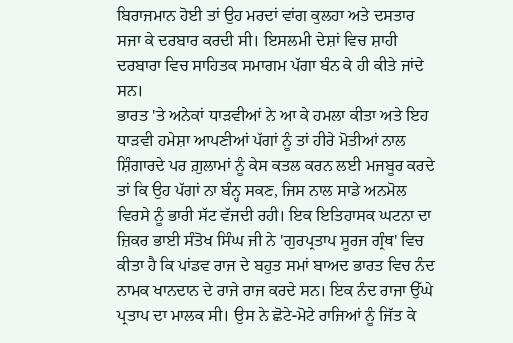ਬਿਰਾਜਮਾਨ ਹੋਈ ਤਾਂ ਉਹ ਮਰਦਾਂ ਵਾਂਗ ਕੁਲਹਾ ਅਤੇ ਦਸਤਾਰ ਸਜਾ ਕੇ ਦਰਬਾਰ ਕਰਦੀ ਸੀ। ਇਸਲਮੀ ਦੇਸ਼ਾਂ ਵਿਚ ਸ਼ਾਹੀ ਦਰਬਾਰਾ ਵਿਚ ਸਾਹਿਤਕ ਸਮਾਗਮ ਪੱਗਾ ਬੰਨ ਕੇ ਹੀ ਕੀਤੇ ਜਾਂਦੇ ਸਨ।
ਭਾਰਤ 'ਤੇ ਅਨੇਕਾਂ ਧਾੜਵੀਆਂ ਨੇ ਆ ਕੇ ਹਮਲਾ ਕੀਤਾ ਅਤੇ ਇਹ ਧਾੜਵੀ ਹਮੇਸ਼ਾ ਆਪਣੀਆਂ ਪੱਗਾਂ ਨੂੰ ਤਾਂ ਹੀਰੇ ਮੋਤੀਆਂ ਨਾਲ ਸ਼ਿੰਗਾਰਦੇ ਪਰ ਗ਼ੁਲਾਮਾਂ ਨੂੰ ਕੇਸ ਕਤਲ ਕਰਨ ਲਈ ਮਜਬੂਰ ਕਰਦੇ ਤਾਂ ਕਿ ਉਹ ਪੱਗਾਂ ਨਾ ਬੰਨ੍ਹ ਸਕਣ, ਜਿਸ ਨਾਲ ਸਾਡੇ ਅਨਮੋਲ ਵਿਰਸੇ ਨੂੰ ਭਾਰੀ ਸੱਟ ਵੱਜਦੀ ਰਹੀ। ਇਕ ਇਤਿਹਾਸਕ ਘਟਨਾ ਦਾ ਜ਼ਿਕਰ ਭਾਈ ਸੰਤੋਖ ਸਿੰਘ ਜੀ ਨੇ 'ਗੁਰਪ੍ਰਤਾਪ ਸੂਰਜ ਗ੍ਰੰਥ' ਵਿਚ ਕੀਤਾ ਹੈ ਕਿ ਪਾਂਡਵ ਰਾਜ ਦੇ ਬਹੁਤ ਸਮਾਂ ਬਾਅਦ ਭਾਰਤ ਵਿਚ ਨੰਦ ਨਾਮਕ ਖਾਨਦਾਨ ਦੇ ਰਾਜੇ ਰਾਜ ਕਰਦੇ ਸਨ। ਇਕ ਨੰਦ ਰਾਜਾ ਉੱਘੇ ਪ੍ਰਤਾਪ ਦਾ ਮਾਲਕ ਸੀ। ਉਸ ਨੇ ਛੋਟੇ-ਮੋਟੇ ਰਾਜਿਆਂ ਨੂੰ ਜਿੱਤ ਕੇ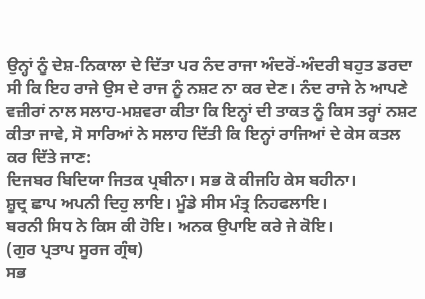ਉਨ੍ਹਾਂ ਨੂੰ ਦੇਸ਼-ਨਿਕਾਲਾ ਦੇ ਦਿੱਤਾ ਪਰ ਨੰਦ ਰਾਜਾ ਅੰਦਰੋਂ-ਅੰਦਰੀ ਬਹੁਤ ਡਰਦਾ ਸੀ ਕਿ ਇਹ ਰਾਜੇ ਉਸ ਦੇ ਰਾਜ ਨੂੰ ਨਸ਼ਟ ਨਾ ਕਰ ਦੇਣ। ਨੰਦ ਰਾਜੇ ਨੇ ਆਪਣੇ ਵਜ਼ੀਰਾਂ ਨਾਲ ਸਲਾਹ-ਮਸ਼ਵਰਾ ਕੀਤਾ ਕਿ ਇਨ੍ਹਾਂ ਦੀ ਤਾਕਤ ਨੂੰ ਕਿਸ ਤਰ੍ਹਾਂ ਨਸ਼ਟ ਕੀਤਾ ਜਾਵੇ, ਸੋ ਸਾਰਿਆਂ ਨੇ ਸਲਾਹ ਦਿੱਤੀ ਕਿ ਇਨ੍ਹਾਂ ਰਾਜਿਆਂ ਦੇ ਕੇਸ ਕਤਲ ਕਰ ਦਿੱਤੇ ਜਾਣ:
ਦਿਜਬਰ ਬਿਦਿਯਾ ਜਿਤਕ ਪ੍ਰਬੀਨਾ। ਸਭ ਕੋ ਕੀਜਹਿ ਕੇਸ ਬਹੀਨਾ।
ਸ਼ੂਦ੍ਰ ਛਾਪ ਅਪਨੀ ਦਿਹੁ ਲਾਇ। ਮੂੰਡੇ ਸੀਸ ਮੰਤ੍ਰ ਨਿਹਫਲਾਇ।
ਬਰਨੀ ਸਿਧ ਨੇ ਕਿਸ ਕੀ ਹੋਇ। ਅਨਕ ਉਪਾਇ ਕਰੇ ਜੇ ਕੋਇ।
(ਗੁਰ ਪ੍ਰਤਾਪ ਸੂਰਜ ਗ੍ਰੰਥ)
ਸਭ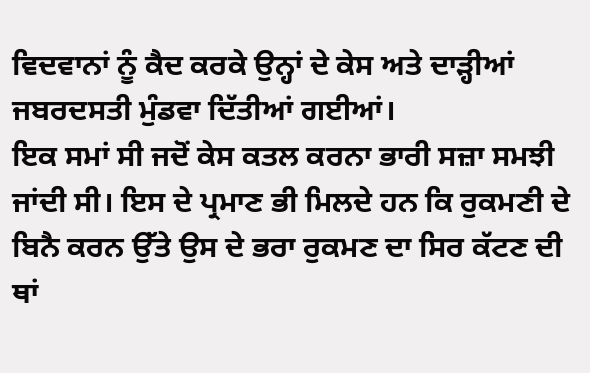ਵਿਦਵਾਨਾਂ ਨੂੰ ਕੈਦ ਕਰਕੇ ਉਨ੍ਹਾਂ ਦੇ ਕੇਸ ਅਤੇ ਦਾੜ੍ਹੀਆਂ ਜਬਰਦਸਤੀ ਮੁੰਡਵਾ ਦਿੱਤੀਆਂ ਗਈਆਂ।
ਇਕ ਸਮਾਂ ਸੀ ਜਦੋਂ ਕੇਸ ਕਤਲ ਕਰਨਾ ਭਾਰੀ ਸਜ਼ਾ ਸਮਝੀ ਜਾਂਦੀ ਸੀ। ਇਸ ਦੇ ਪ੍ਰਮਾਣ ਭੀ ਮਿਲਦੇ ਹਨ ਕਿ ਰੁਕਮਣੀ ਦੇ ਬਿਨੈ ਕਰਨ ਉੱਤੇ ਉਸ ਦੇ ਭਰਾ ਰੁਕਮਣ ਦਾ ਸਿਰ ਕੱਟਣ ਦੀ ਥਾਂ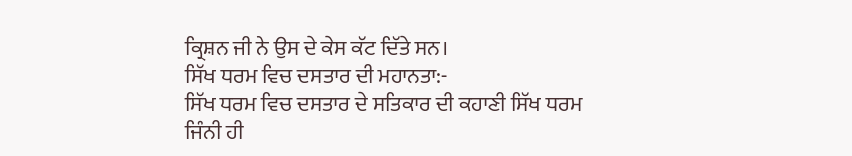ਕ੍ਰਿਸ਼ਨ ਜੀ ਨੇ ਉਸ ਦੇ ਕੇਸ ਕੱਟ ਦਿੱਤੇ ਸਨ।
ਸਿੱਖ ਧਰਮ ਵਿਚ ਦਸਤਾਰ ਦੀ ਮਹਾਨਤਾ:-
ਸਿੱਖ ਧਰਮ ਵਿਚ ਦਸਤਾਰ ਦੇ ਸਤਿਕਾਰ ਦੀ ਕਹਾਣੀ ਸਿੱਖ ਧਰਮ ਜਿੰਨੀ ਹੀ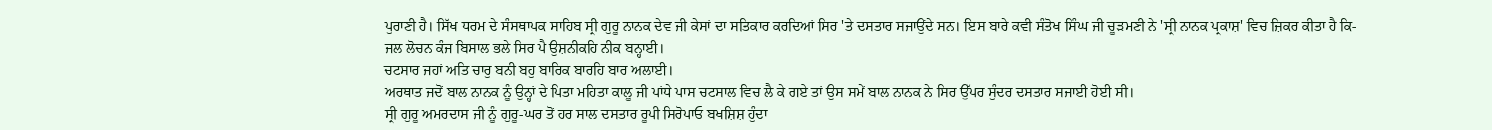ਪੁਰਾਣੀ ਹੈ। ਸਿੱਖ ਧਰਮ ਦੇ ਸੰਸਥਾਪਕ ਸਾਹਿਬ ਸ੍ਰੀ ਗੁਰੂ ਨਾਨਕ ਦੇਵ ਜੀ ਕੇਸਾਂ ਦਾ ਸਤਿਕਾਰ ਕਰਦਿਆਂ ਸਿਰ 'ਤੇ ਦਸਤਾਰ ਸਜਾਉਂਦੇ ਸਨ। ਇਸ ਬਾਰੇ ਕਵੀ ਸੰਤੋਖ ਸਿੰਘ ਜੀ ਚੂੜਮਣੀ ਨੇ 'ਸ੍ਰੀ ਨਾਨਕ ਪ੍ਰਕਾਸ਼' ਵਿਚ ਜ਼ਿਕਰ ਕੀਤਾ ਹੈ ਕਿ-
ਜਲ ਲੋਚਨ ਕੰਜ ਬਿਸਾਲ ਭਲੇ ਸਿਰ ਪੈ ਉਸ਼ਨੀਕਹਿ ਨੀਕ ਬਨ੍ਹਾਈ।
ਚਟਸਾਰ ਜਹਾਂ ਅਤਿ ਚਾਰੁ ਬਨੀ ਬਹੁ ਬਾਰਿਕ ਬਾਰਹਿ ਬਾਰ ਅਲਾਈ।
ਅਰਥਾਤ ਜਦੋਂ ਬਾਲ ਨਾਨਕ ਨੂੰ ਉਨ੍ਹਾਂ ਦੇ ਪਿਤਾ ਮਹਿਤਾ ਕਾਲੂ ਜੀ ਪਾਂਧੇ ਪਾਸ ਚਟਸਾਲ ਵਿਚ ਲੈ ਕੇ ਗਏ ਤਾਂ ਉਸ ਸਮੇਂ ਬਾਲ ਨਾਨਕ ਨੇ ਸਿਰ ਉੱਪਰ ਸੁੰਦਰ ਦਸਤਾਰ ਸਜਾਈ ਹੋਈ ਸੀ।
ਸ੍ਰੀ ਗੁਰੂ ਅਮਰਦਾਸ ਜੀ ਨੂੰ ਗੁਰੂ-ਘਰ ਤੋਂ ਹਰ ਸਾਲ ਦਸਤਾਰ ਰੂਪੀ ਸਿਰੋਪਾਓ ਬਖਸ਼ਿਸ਼ ਹੁੰਦਾ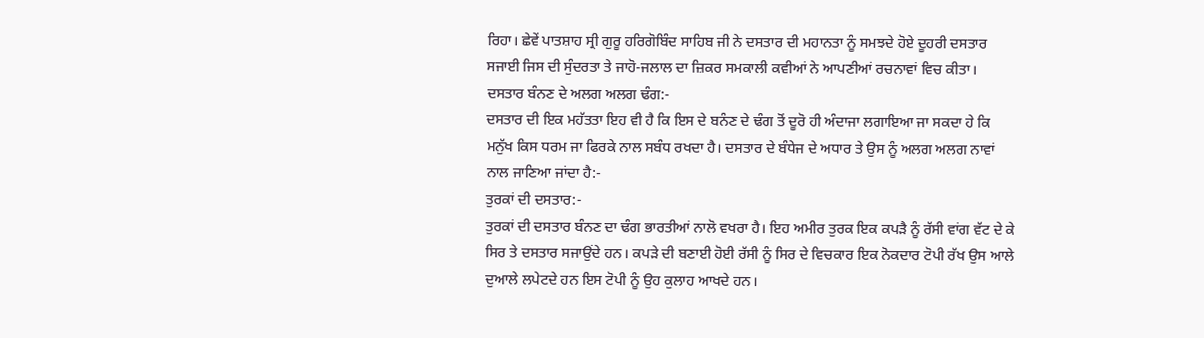ਰਿਹਾ। ਛੇਵੇਂ ਪਾਤਸ਼ਾਹ ਸ੍ਰੀ ਗੁਰੂ ਹਰਿਗੋਬਿੰਦ ਸਾਹਿਬ ਜੀ ਨੇ ਦਸਤਾਰ ਦੀ ਮਹਾਨਤਾ ਨੂੰ ਸਮਝਦੇ ਹੋਏ ਦੂਹਰੀ ਦਸਤਾਰ ਸਜਾਈ ਜਿਸ ਦੀ ਸੁੰਦਰਤਾ ਤੇ ਜਾਹੋ-ਜਲਾਲ ਦਾ ਜ਼ਿਕਰ ਸਮਕਾਲੀ ਕਵੀਆਂ ਨੇ ਆਪਣੀਆਂ ਰਚਨਾਵਾਂ ਵਿਚ ਕੀਤਾ।
ਦਸਤਾਰ ਬੰਨਣ ਦੇ ਅਲਗ ਅਲਗ ਢੰਗ:-
ਦਸਤਾਰ ਦੀ ਇਕ ਮਹੱਤਤਾ ਇਹ ਵੀ ਹੈ ਕਿ ਇਸ ਦੇ ਬਨੰਣ ਦੇ ਢੰਗ ਤੋਂ ਦੂਰੋ ਹੀ ਅੰਦਾਜਾ ਲਗਾਇਆ ਜਾ ਸਕਦਾ ਹੇ ਕਿ ਮਨੁੱਖ ਕਿਸ ਧਰਮ ਜਾ ਫਿਰਕੇ ਨਾਲ ਸਬੰਧ ਰਖਦਾ ਹੈ। ਦਸਤਾਰ ਦੇ ਬੰਧੇਜ ਦੇ ਅਧਾਰ ਤੇ ਉਸ ਨੂੰ ਅਲਗ ਅਲਗ ਨਾਵਾਂ ਨਾਲ ਜਾਣਿਆ ਜਾਂਦਾ ਹੈ:-
ਤੁਰਕਾਂ ਦੀ ਦਸਤਾਰ:-
ਤੁਰਕਾਂ ਦੀ ਦਸਤਾਰ ਬੰਨਣ ਦਾ ਢੰਗ ਭਾਰਤੀਆਂ ਨਾਲੋ ਵਖਰਾ ਹੈ। ਇਹ ਅਮੀਰ ਤੁਰਕ ਇਕ ਕਪੜੈ ਨੂੰ ਰੱਸੀ ਵਾਂਗ ਵੱਟ ਦੇ ਕੇ ਸਿਰ ਤੇ ਦਸਤਾਰ ਸਜਾਉਂਦੇ ਹਨ। ਕਪੜੇ ਦੀ ਬਣਾਈ ਹੋਈ ਰੱਸੀ ਨੂੰ ਸਿਰ ਦੇ ਵਿਚਕਾਰ ਇਕ ਨੋਕਦਾਰ ਟੋਪੀ ਰੱਖ ਉਸ ਆਲੇ ਦੁਆਲੇ ਲਪੇਟਦੇ ਹਨ ਇਸ ਟੋਪੀ ਨੂੰ ਉਹ ਕੁਲਾਹ ਆਖਦੇ ਹਨ।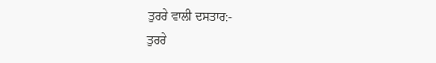ਤੁਰਰੇ ਵਾਲੀ ਦਸਤਾਰ:-
ਤੁਰਰੇ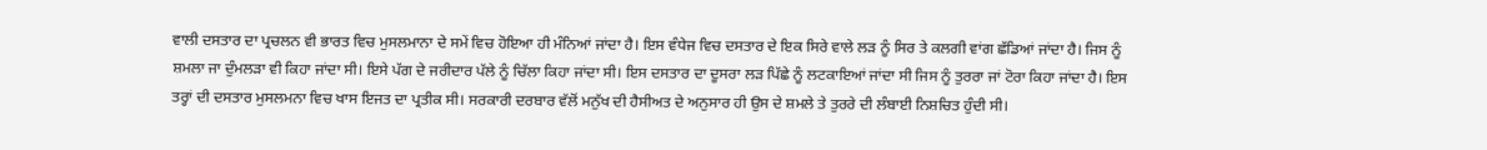ਵਾਲੀ ਦਸਤਾਰ ਦਾ ਪ੍ਰਚਲਨ ਵੀ ਭਾਰਤ ਵਿਚ ਮੁਸਲਮਾਨਾ ਦੇ ਸਮੇਂ ਵਿਚ ਹੋਇਆ ਹੀ ਮੰਨਿਆਂ ਜਾਂਦਾ ਹੈ। ਇਸ ਵੰਧੇਜ ਵਿਚ ਦਸਤਾਰ ਦੇ ਇਕ ਸਿਰੇ ਵਾਲੇ ਲੜ ਨੂੰ ਸਿਰ ਤੇ ਕਲਗੀ ਵਾਂਗ ਛੱਡਿਆਂ ਜਾਂਦਾ ਹੈ। ਜਿਸ ਨੂੰ ਸ਼ਮਲਾ ਜਾ ਦੁੰਮਲੜਾ ਵੀ ਕਿਹਾ ਜਾਂਦਾ ਸੀ। ਇਸੇ ਪੱਗ ਦੇ ਜਰੀਦਾਰ ਪੱਲੇ ਨੂੰ ਚਿੱਲਾ ਕਿਹਾ ਜਾਂਦਾ ਸੀ। ਇਸ ਦਸਤਾਰ ਦਾ ਦੂਸਰਾ ਲੜ ਪਿੱਛੇ ਨੂੰ ਲਟਕਾਇਆਂ ਜਾਂਦਾ ਸੀ ਜਿਸ ਨੂੰ ਤੁਰਰਾ ਜਾਂ ਟੋਰਾ ਕਿਹਾ ਜਾਂਦਾ ਹੈ। ਇਸ ਤਰ੍ਹਾਂ ਦੀ ਦਸਤਾਰ ਮੁਸਲਮਨਾ ਵਿਚ ਖਾਸ ਇਜਤ ਦਾ ਪ੍ਰਤੀਕ ਸੀ। ਸਰਕਾਰੀ ਦਰਬਾਰ ਵੱਲੋਂ ਮਨੁੱਖ ਦੀ ਹੈਸੀਅਤ ਦੇ ਅਨੁਸਾਰ ਹੀ ਉਸ ਦੇ ਸ਼ਮਲੇ ਤੇ ਤੁਰਰੇ ਦੀ ਲੰਬਾਈ ਨਿਸ਼ਚਿਤ ਹੁੰਦੀ ਸੀ।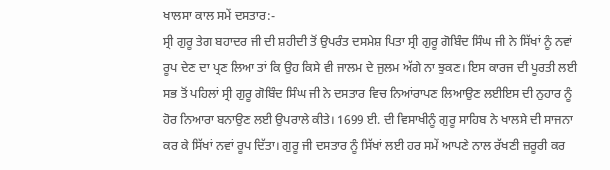ਖਾਲਸਾ ਕਾਲ ਸਮੇਂ ਦਸਤਾਰ:-
ਸ੍ਰੀ ਗੁਰੂ ਤੇਗ ਬਹਾਦਰ ਜੀ ਦੀ ਸ਼ਹੀਦੀ ਤੋਂ ਉਪਰੰਤ ਦਸਮੇਸ਼ ਪਿਤਾ ਸ੍ਰੀ ਗੁਰੂ ਗੋਬਿੰਦ ਸਿੰਘ ਜੀ ਨੇ ਸਿੱਖਾਂ ਨੂੰ ਨਵਾਂ ਰੂਪ ਦੇਣ ਦਾ ਪ੍ਰਣ ਲਿਆ ਤਾਂ ਕਿ ਉਹ ਕਿਸੇ ਵੀ ਜਾਲਮ ਦੇ ਜੁਲਮ ਅੱਗੇ ਨਾ ਝੁਕਣ। ਇਸ ਕਾਰਜ ਦੀ ਪੂਰਤੀ ਲਈ ਸਭ ਤੋਂ ਪਹਿਲਾਂ ਸ੍ਰੀ ਗੁਰੂ ਗੋਬਿੰਦ ਸਿੰਘ ਜੀ ਨੇ ਦਸਤਾਰ ਵਿਚ ਨਿਆਂਰਾਪਣ ਲਿਆਉਣ ਲਈਇਸ ਦੀ ਨੁਹਾਰ ਨੂੰ ਹੋਰ ਨਿਆਰਾ ਬਨਾਉਣ ਲਈ ਉਪਰਾਲੇ ਕੀਤੇ। 1699 ਈ. ਦੀ ਵਿਸਾਖੀਨੂੰ ਗੁਰੂ ਸਾਹਿਬ ਨੇ ਖਾਲਸੇ ਦੀ ਸਾਜਨਾ ਕਰ ਕੇ ਸਿੱਖਾਂ ਨਵਾਂ ਰੂਪ ਦਿੱਤਾ। ਗੁਰੂ ਜੀ ਦਸਤਾਰ ਨੂੰ ਸਿੱਖਾਂ ਲਈ ਹਰ ਸਮੇਂ ਆਪਣੇ ਨਾਲ ਰੱਖਣੀ ਜ਼ਰੂਰੀ ਕਰ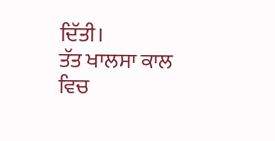ਦਿੱਤੀ।
ਤੱਤ ਖਾਲਸਾ ਕਾਲ ਵਿਚ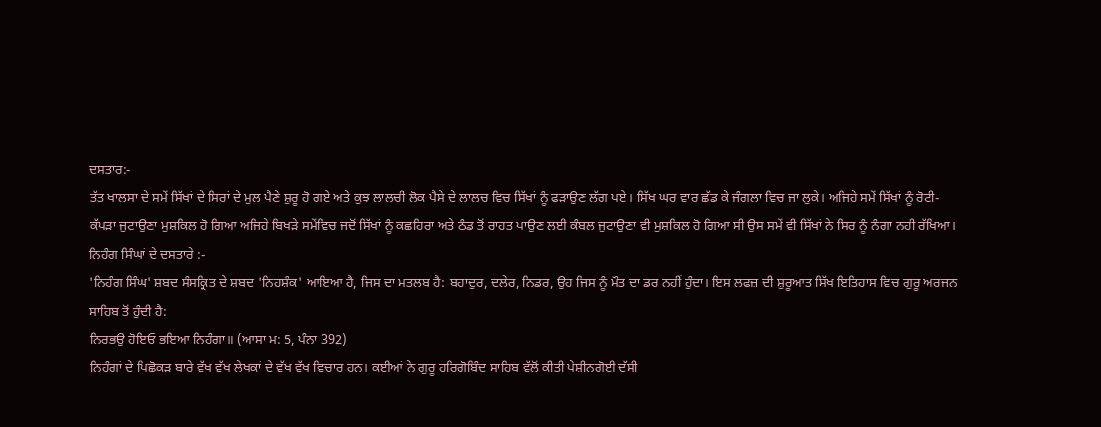ਦਸਤਾਰ:-
ਤੱਤ ਖਾਲਸਾ ਦੇ ਸਮੇਂ ਸਿੱਖਾਂ ਦੇ ਸਿਰਾਂ ਦੇ ਮੁਲ ਪੈਣੇ ਸ਼ੁਰੂ ਹੋ ਗਏ ਅਤੇ ਕੁਝ ਲਾਲਚੀ ਲੋਕ ਪੈਸੇ ਦੇ ਲਾਲਚ ਵਿਚ ਸਿੱਖਾਂ ਨੂੰ ਫੜਾਉਣ ਲੱਗ ਪਏ। ਸਿੱਖ ਘਰ ਵਾਰ ਛੱਡ ਕੇ ਜੰਗਲਾ ਵਿਚ ਜਾ ਲੁਕੇ। ਅਜਿਹੇ ਸਮੇਂ ਸਿੱਖਾਂ ਨੂੰ ਰੋਟੀ-ਕੱਪੜਾ ਜੁਟਾਉਣਾ ਮੁਸ਼ਕਿਲ ਹੋ ਗਿਆ ਅਜਿਹੇ ਬਿਖੜੇ ਸਮੇਂਵਿਚ ਜਦੋਂ ਸਿੱਖਾਂ ਨੂੰ ਕਛਹਿਰਾ ਅਤੇ ਠੰਡ ਤੋਂ ਰਾਹਤ ਪਾਉਣ ਲਈ ਕੰਬਲ ਜੁਟਾਉਣਾ ਵੀ ਮੁਸ਼ਕਿਲ ਹੋ ਗਿਆ ਸੀ ਉਸ ਸਮੇਂ ਵੀ ਸਿੱਖਾਂ ਨੇ ਸਿਰ ਨੂੰ ਨੰਗਾ ਨਹੀ ਰੱਖਿਆ।
ਨਿਹੰਗ ਸਿੰਘਾਂ ਦੇ ਦਸਤਾਰੇ :-
'ਨਿਹੰਗ ਸਿੰਘ' ਸ਼ਬਦ ਸੰਸਕ੍ਰਿਤ ਦੇ ਸ਼ਬਦ 'ਨਿਹਸ਼ੰਕ' ਆਇਆ ਹੈ, ਜਿਸ ਦਾ ਮਤਲਬ ਹੈ: ਬਹਾਦੁਰ, ਦਲੇਰ, ਨਿਡਰ, ਉਹ ਜਿਸ ਨੂੰ ਮੌਤ ਦਾ ਡਰ ਨਹੀਂ ਹੁੰਦਾ। ਇਸ ਲਫਜ਼ ਦੀ ਸ਼ੁਰੂਆਤ ਸਿੱਖ ਇਤਿਹਾਸ ਵਿਚ ਗੁਰੂ ਅਰਜਨ ਸਾਹਿਬ ਤੋਂ ਹੁੰਦੀ ਹੈ:
ਨਿਰਭਉ ਹੋਇਓ ਭਇਆ ਨਿਹੰਗਾ॥ (ਆਸਾ ਮ: 5, ਪੰਨਾ 392)
ਨਿਹੰਗਾਂ ਦੇ ਪਿਛੋਕੜ ਬਾਰੇ ਵੱਖ ਵੱਖ ਲੇਖਕਾਂ ਦੇ ਵੱਖ ਵੱਖ ਵਿਚਾਰ ਹਨ। ਕਈਆਂ ਨੇ ਗੁਰੂ ਹਰਿਗੋਬਿੰਦ ਸਾਹਿਬ ਵੱਲੋਂ ਕੀਤੀ ਪੇਸ਼ੀਨਗੋਈ ਦੱਸੀ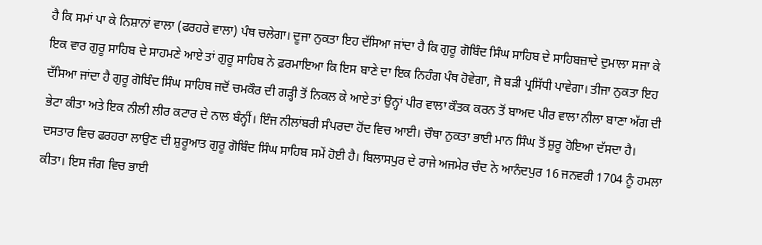ਹੈ ਕਿ ਸਮਾਂ ਪਾ ਕੇ ਨਿਸ਼ਾਨਾਂ ਵਾਲਾ (ਫਰਹਰੇ ਵਾਲਾ) ਪੰਥ ਚਲੇਗਾ। ਦੂਜਾ ਨੁਕਤਾ ਇਹ ਦੱਸਿਆ ਜਾਂਦਾ ਹੈ ਕਿ ਗੁਰੂ ਗੋਬਿੰਦ ਸਿੰਘ ਸਾਹਿਬ ਦੇ ਸਾਹਿਬਜ਼ਾਦੇ ਦੁਮਾਲਾ ਸਜਾ ਕੇ ਇਕ ਵਾਰ ਗੁਰੂ ਸਾਹਿਬ ਦੇ ਸਾਹਮਣੇ ਆਏ ਤਾਂ ਗੁਰੂ ਸਾਹਿਬ ਨੇ ਫ਼ਰਮਾਇਆ ਕਿ ਇਸ ਬਾਣੇ ਦਾ ਇਕ ਨਿਹੰਗ ਪੰਥ ਹੋਵੇਗਾ, ਜੋ ਬੜੀ ਪ੍ਰਸਿੱਧੀ ਪਾਵੇਗਾ। ਤੀਜਾ ਨੁਕਤਾ ਇਹ ਦੱਸਿਆ ਜਾਂਦਾ ਹੈ ਗੁਰੂ ਗੋਬਿੰਦ ਸਿੰਘ ਸਾਹਿਬ ਜਦੋਂ ਚਮਕੌਰ ਦੀ ਗੜ੍ਹੀ ਤੋਂ ਨਿਕਲ ਕੇ ਆਏ ਤਾਂ ਉਨ੍ਹਾਂ ਪੀਰ ਵਾਲਾ ਕੌਤਕ ਕਰਨ ਤੋਂ ਬਾਅਦ ਪੀਰ ਵਾਲਾ ਨੀਲਾ ਬਾਣਾ ਅੱਗ ਦੀ ਭੇਟਾ ਕੀਤਾ ਅਤੇ ਇਕ ਨੀਲੀ ਲੀਰ ਕਟਾਰ ਦੇ ਨਾਲ ਬੰਨ੍ਹੀਂ। ਇੰਜ ਨੀਲਾਂਬਰੀ ਸੰਪਰਦਾ ਹੋਂਦ ਵਿਚ ਆਈ। ਚੌਥਾ ਨੁਕਤਾ ਭਾਈ ਮਾਨ ਸਿੰਘ ਤੋਂ ਸ਼ੁਰੂ ਹੋਇਆ ਦੱਸਦਾ ਹੈ।
ਦਸਤਾਰ ਵਿਚ ਫਰਹਰਾ ਲਾਉਣ ਦੀ ਸ਼ੁਰੂਆਤ ਗੁਰੂ ਗੋਬਿੰਦ ਸਿੰਘ ਸਾਹਿਬ ਸਮੇਂ ਹੋਈ ਹੈ। ਬਿਲਾਸਪੁਰ ਦੇ ਰਾਜੇ ਅਜਮੇਰ ਚੰਦ ਨੇ ਆਨੰਦਪੁਰ 16 ਜਨਵਰੀ 1704 ਨੂੰ ਹਮਲਾ ਕੀਤਾ। ਇਸ ਜੰਗ ਵਿਚ ਭਾਈ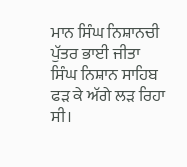ਮਾਨ ਸਿੰਘ ਨਿਸ਼ਾਨਚੀ ਪੁੱਤਰ ਭਾਈ ਜੀਤਾ ਸਿੰਘ ਨਿਸ਼ਾਨ ਸਾਹਿਬ ਫੜ ਕੇ ਅੱਗੇ ਲੜ ਰਿਹਾ ਸੀ।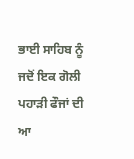ਭਾਈ ਸਾਹਿਬ ਨੂੰ ਜਦੋਂ ਇਕ ਗੋਲੀ ਪਹਾੜੀ ਫੌਜਾਂ ਦੀ ਆ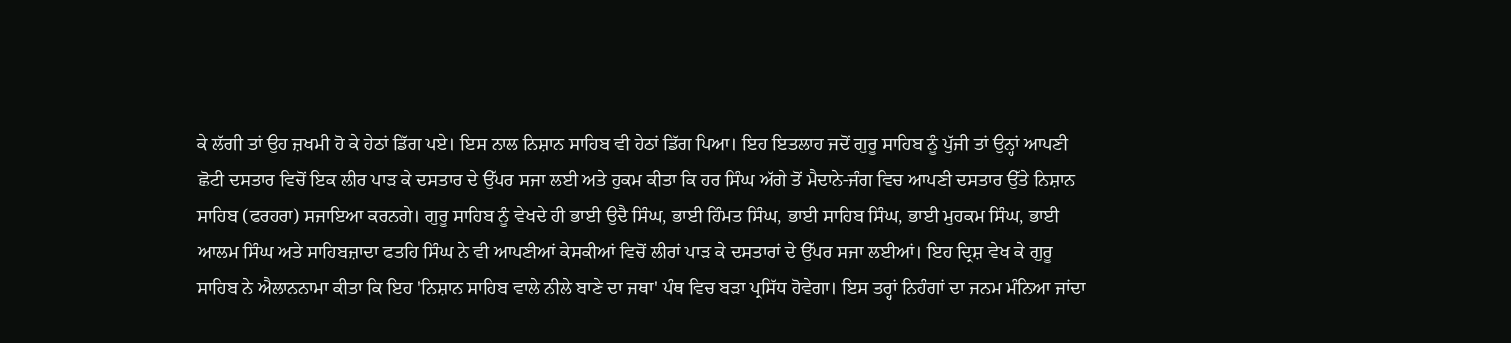ਕੇ ਲੱਗੀ ਤਾਂ ਉਹ ਜ਼ਖਮੀ ਹੋ ਕੇ ਹੇਠਾਂ ਡਿੱਗ ਪਏ। ਇਸ ਨਾਲ ਨਿਸ਼ਾਨ ਸਾਹਿਬ ਵੀ ਹੇਠਾਂ ਡਿੱਗ ਪਿਆ। ਇਹ ਇਤਲਾਹ ਜਦੋਂ ਗੁਰੂ ਸਾਹਿਬ ਨੂੰ ਪੁੱਜੀ ਤਾਂ ਉਨ੍ਹਾਂ ਆਪਣੀ ਛੋਟੀ ਦਸਤਾਰ ਵਿਚੋਂ ਇਕ ਲੀਰ ਪਾੜ ਕੇ ਦਸਤਾਰ ਦੇ ਉੱਪਰ ਸਜਾ ਲਈ ਅਤੇ ਹੁਕਮ ਕੀਤਾ ਕਿ ਹਰ ਸਿੰਘ ਅੱਗੇ ਤੋਂ ਮੈਦਾਨੇ-ਜੰਗ ਵਿਚ ਆਪਣੀ ਦਸਤਾਰ ਉੱਤੇ ਨਿਸ਼ਾਨ ਸਾਹਿਬ (ਫਰਹਰਾ) ਸਜਾਇਆ ਕਰਨਗੇ। ਗੁਰੂ ਸਾਹਿਬ ਨੂੰ ਵੇਖਦੇ ਹੀ ਭਾਈ ਉਦੈ ਸਿੰਘ, ਭਾਈ ਹਿੰਮਤ ਸਿੰਘ, ਭਾਈ ਸਾਹਿਬ ਸਿੰਘ, ਭਾਈ ਮੁਹਕਮ ਸਿੰਘ, ਭਾਈ ਆਲਮ ਸਿੰਘ ਅਤੇ ਸਾਹਿਬਜ਼ਾਦਾ ਫਤਹਿ ਸਿੰਘ ਨੇ ਵੀ ਆਪਣੀਆਂ ਕੇਸਕੀਆਂ ਵਿਚੋਂ ਲੀਰਾਂ ਪਾੜ ਕੇ ਦਸਤਾਰਾਂ ਦੇ ਉੱਪਰ ਸਜਾ ਲਈਆਂ। ਇਹ ਦ੍ਰਿਸ਼ ਵੇਖ ਕੇ ਗੁਰੂ ਸਾਹਿਬ ਨੇ ਐਲਾਨਨਾਮਾ ਕੀਤਾ ਕਿ ਇਹ 'ਨਿਸ਼ਾਨ ਸਾਹਿਬ ਵਾਲੇ ਨੀਲੇ ਬਾਣੇ ਦਾ ਜਥਾ' ਪੰਥ ਵਿਚ ਬੜਾ ਪ੍ਰਸਿੱਧ ਹੋਵੇਗਾ। ਇਸ ਤਰ੍ਹਾਂ ਨਿਹੰਗਾਂ ਦਾ ਜਨਮ ਮੰਨਿਆ ਜਾਂਦਾ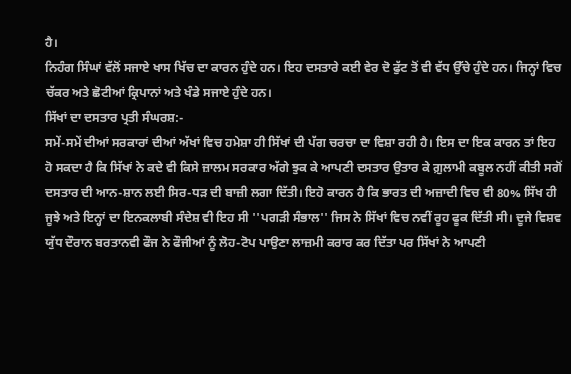ਹੈ।
ਨਿਹੰਗ ਸਿੰਘਾਂ ਵੱਲੋਂ ਸਜਾਏ ਖਾਸ ਖਿੱਚ ਦਾ ਕਾਰਨ ਹੁੰਦੇ ਹਨ। ਇਹ ਦਸਤਾਰੇ ਕਈ ਵੇਰ ਦੋ ਫੁੱਟ ਤੋਂ ਵੀ ਵੱਧ ਉੱਚੇ ਹੁੰਦੇ ਹਨ। ਜਿਨ੍ਹਾਂ ਵਿਚ ਚੱਕਰ ਅਤੇ ਛੋਟੀਆਂ ਕ੍ਰਿਪਾਨਾਂ ਅਤੇ ਖੰਡੇ ਸਜਾਏ ਹੁੰਦੇ ਹਨ।
ਸਿੱਖਾਂ ਦਾ ਦਸਤਾਰ ਪ੍ਰਤੀ ਸੰਘਰਸ਼:-
ਸਮੇਂ-ਸਮੇਂ ਦੀਆਂ ਸਰਕਾਰਾਂ ਦੀਆਂ ਅੱਖਾਂ ਵਿਚ ਹਮੇਸ਼ਾ ਹੀ ਸਿੱਖਾਂ ਦੀ ਪੱਗ ਚਰਚਾ ਦਾ ਵਿਸ਼ਾ ਰਹੀ ਹੈ। ਇਸ ਦਾ ਇਕ ਕਾਰਨ ਤਾਂ ਇਹ ਹੋ ਸਕਦਾ ਹੈ ਕਿ ਸਿੱਖਾਂ ਨੇ ਕਦੇ ਵੀ ਕਿਸੇ ਜ਼ਾਲਮ ਸਰਕਾਰ ਅੱਗੇ ਝੁਕ ਕੇ ਆਪਣੀ ਦਸਤਾਰ ਉਤਾਰ ਕੇ ਗ਼ੁਲਾਮੀ ਕਬੂਲ ਨਹੀਂ ਕੀਤੀ ਸਗੋਂ ਦਸਤਾਰ ਦੀ ਆਨ-ਸ਼ਾਨ ਲਈ ਸਿਰ-ਧੜ ਦੀ ਬਾਜ਼ੀ ਲਗਾ ਦਿੱਤੀ। ਇਹੋ ਕਾਰਨ ਹੈ ਕਿ ਭਾਰਤ ਦੀ ਅਜ਼ਾਦੀ ਵਿਚ ਵੀ 80% ਸਿੱਖ ਹੀ ਜੂਝੇ ਅਤੇ ਇਨ੍ਹਾਂ ਦਾ ਇਨਕਲਾਬੀ ਸੰਦੇਸ਼ ਵੀ ਇਹ ਸੀ ''ਪਗੜੀ ਸੰਭਾਲ'' ਜਿਸ ਨੇ ਸਿੱਖਾਂ ਵਿਚ ਨਵੀਂ ਰੂਹ ਫੂਕ ਦਿੱਤੀ ਸੀ। ਦੂਜੇ ਵਿਸ਼ਵ ਯੁੱਧ ਦੌਰਾਨ ਬਰਤਾਨਵੀ ਫੌਜ ਨੇ ਫੌਜੀਆਂ ਨੂੰ ਲੋਹ-ਟੋਪ ਪਾਉਣਾ ਲਾਜ਼ਮੀ ਕਰਾਰ ਕਰ ਦਿੱਤਾ ਪਰ ਸਿੱਖਾਂ ਨੇ ਆਪਣੀ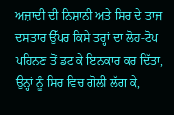ਅਜ਼ਾਦੀ ਦੀ ਨਿਸ਼ਾਨੀ ਅਤੇ ਸਿਰ ਦੇ ਤਾਜ ਦਸਤਾਰ ਉੱਪਰ ਕਿਸੇ ਤਰ੍ਹਾਂ ਦਾ ਲੋਹ-ਟੋਪ ਪਹਿਨਣ ਤੋਂ ਡਟ ਕੇ ਇਨਕਾਰ ਕਰ ਦਿੱਤਾ, ਉਨ੍ਹਾਂ ਨੂੰ ਸਿਰ ਵਿਚ ਗੋਲੀ ਲੱਗ ਕੇ,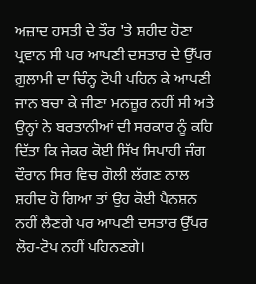ਅਜ਼ਾਦ ਹਸਤੀ ਦੇ ਤੌਰ 'ਤੇ ਸ਼ਹੀਦ ਹੋਣਾ ਪ੍ਰਵਾਨ ਸੀ ਪਰ ਆਪਣੀ ਦਸਤਾਰ ਦੇ ਉੱਪਰ ਗ਼ੁਲਾਮੀ ਦਾ ਚਿੰਨ੍ਹ ਟੋਪੀ ਪਹਿਨ ਕੇ ਆਪਣੀ ਜਾਨ ਬਚਾ ਕੇ ਜੀਣਾ ਮਨਜ਼ੂਰ ਨਹੀਂ ਸੀ ਅਤੇ ਉਨ੍ਹਾਂ ਨੇ ਬਰਤਾਨੀਆਂ ਦੀ ਸਰਕਾਰ ਨੂੰ ਕਹਿ ਦਿੱਤਾ ਕਿ ਜੇਕਰ ਕੋਈ ਸਿੱਖ ਸਿਪਾਹੀ ਜੰਗ ਦੌਰਾਨ ਸਿਰ ਵਿਚ ਗੋਲੀ ਲੱਗਣ ਨਾਲ ਸ਼ਹੀਦ ਹੋ ਗਿਆ ਤਾਂ ਉਹ ਕੋਈ ਪੈਨਸ਼ਨ ਨਹੀਂ ਲੈਣਗੇ ਪਰ ਆਪਣੀ ਦਸਤਾਰ ਉੱਪਰ ਲੋਹ-ਟੋਪ ਨਹੀਂ ਪਹਿਨਣਗੇ।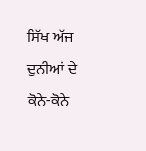ਸਿੱਖ ਅੱਜ ਦੁਨੀਆਂ ਦੇ ਕੋਨੇ-ਕੋਨੇ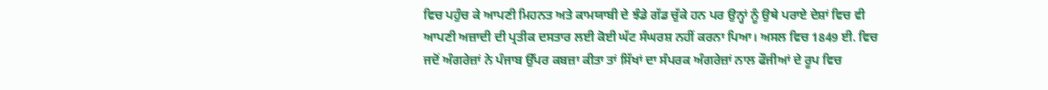ਵਿਚ ਪਹੁੰਚ ਕੇ ਆਪਣੀ ਮਿਹਨਤ ਅਤੇ ਕਾਮਯਾਬੀ ਦੇ ਝੰਡੇ ਗੱਡ ਚੁੱਕੇ ਹਨ ਪਰ ਉਨ੍ਹਾਂ ਨੂੰ ਉਥੇ ਪਰਾਏ ਦੇਸ਼ਾਂ ਵਿਚ ਵੀ ਆਪਣੀ ਅਜ਼ਾਦੀ ਦੀ ਪ੍ਰਤੀਕ ਦਸਤਾਰ ਲਈ ਕੋਈ ਘੱਟ ਸੰਘਰਸ਼ ਨਹੀਂ ਕਰਨਾ ਪਿਆ। ਅਸਲ ਵਿਚ 1849 ਈ. ਵਿਚ ਜਦੋਂ ਅੰਗਰੇਜ਼ਾਂ ਨੇ ਪੰਜਾਬ ਉੱਪਰ ਕਬਜ਼ਾ ਕੀਤਾ ਤਾਂ ਸਿੱਖਾਂ ਦਾ ਸੰਪਰਕ ਅੰਗਰੇਜ਼ਾਂ ਨਾਲ ਫੌਜੀਆਂ ਦੇ ਰੂਪ ਵਿਚ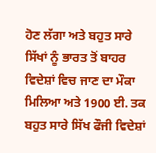ਹੋਣ ਲੱਗਾ ਅਤੇ ਬਹੁਤ ਸਾਰੇ ਸਿੱਖਾਂ ਨੂੰ ਭਾਰਤ ਤੋਂ ਬਾਹਰ ਵਿਦੇਸ਼ਾਂ ਵਿਚ ਜਾਣ ਦਾ ਮੌਕਾ ਮਿਲਿਆ ਅਤੇ 1900 ਈ. ਤਕ ਬਹੁਤ ਸਾਰੇ ਸਿੱਖ ਫੌਜੀ ਵਿਦੇਸ਼ਾਂ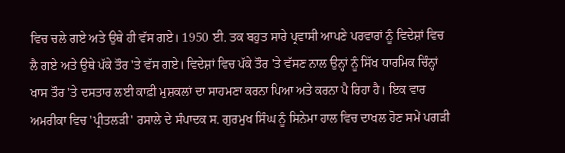ਵਿਚ ਚਲੇ ਗਏ ਅਤੇ ਉਥੇ ਹੀ ਵੱਸ ਗਏ। 1950 ਈ. ਤਕ ਬਹੁਤ ਸਾਰੇ ਪ੍ਰਵਾਸੀ ਆਪਣੇ ਪਰਵਾਰਾਂ ਨੂੰ ਵਿਦੇਸ਼ਾਂ ਵਿਚ ਲੈ ਗਏ ਅਤੇ ਉਥੇ ਪੱਕੇ ਤੌਰ 'ਤੇ ਵੱਸ ਗਏ। ਵਿਦੇਸ਼ਾਂ ਵਿਚ ਪੱਕੇ ਤੌਰ 'ਤੇ ਵੱਸਣ ਨਾਲ ਉਨ੍ਹਾਂ ਨੂੰ ਸਿੱਖ ਧਾਰਮਿਕ ਚਿੰਨ੍ਹਾਂ ਖਾਸ ਤੌਰ 'ਤੇ ਦਸਤਾਰ ਲਈ ਕਾਫ਼ੀ ਮੁਸ਼ਕਲਾਂ ਦਾ ਸਾਹਮਣਾ ਕਰਨਾ ਪਿਆ ਅਤੇ ਕਰਨਾ ਪੈ ਰਿਹਾ ਹੈ। ਇਕ ਵਾਰ ਅਮਰੀਕਾ ਵਿਚ 'ਪ੍ਰੀਤਲੜੀ' ਰਸਾਲੇ ਦੇ ਸੰਪਾਦਕ ਸ. ਗੁਰਮੁਖ ਸਿੰਘ ਨੂੰ ਸਿਨੇਮਾ ਹਾਲ ਵਿਚ ਦਾਖਲ ਹੋਣ ਸਮੇਂ ਪਗੜੀ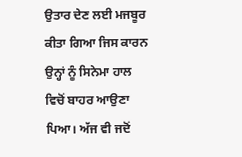ਉਤਾਰ ਦੇਣ ਲਈ ਮਜਬੂਰ ਕੀਤਾ ਗਿਆ ਜਿਸ ਕਾਰਨ ਉਨ੍ਹਾਂ ਨੂੰ ਸਿਨੇਮਾ ਹਾਲ ਵਿਚੋਂ ਬਾਹਰ ਆਉਣਾ ਪਿਆ। ਅੱਜ ਵੀ ਜਦੋਂ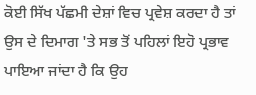ਕੋਈ ਸਿੱਖ ਪੱਛਮੀ ਦੇਸ਼ਾਂ ਵਿਚ ਪ੍ਰਵੇਸ਼ ਕਰਦਾ ਹੈ ਤਾਂ ਉਸ ਦੇ ਦਿਮਾਗ 'ਤੇ ਸਭ ਤੋਂ ਪਹਿਲਾਂ ਇਹੋ ਪ੍ਰਭਾਵ ਪਾਇਆ ਜਾਂਦਾ ਹੈ ਕਿ ਉਹ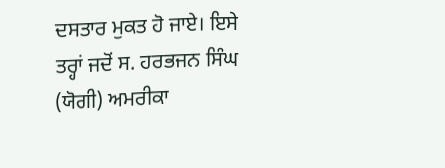ਦਸਤਾਰ ਮੁਕਤ ਹੋ ਜਾਏ। ਇਸੇ ਤਰ੍ਹਾਂ ਜਦੋਂ ਸ. ਹਰਭਜਨ ਸਿੰਘ (ਯੋਗੀ) ਅਮਰੀਕਾ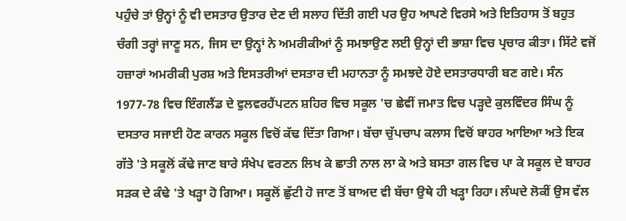ਪਹੁੰਚੇ ਤਾਂ ਉਨ੍ਹਾਂ ਨੂੰ ਵੀ ਦਸਤਾਰ ਉਤਾਰ ਦੇਣ ਦੀ ਸਲਾਹ ਦਿੱਤੀ ਗਈ ਪਰ ਉਹ ਆਪਣੇ ਵਿਰਸੇ ਅਤੇ ਇਤਿਹਾਸ ਤੋਂ ਬਹੁਤ ਚੰਗੀ ਤਰ੍ਹਾਂ ਜਾਣੂ ਸਨ, ਜਿਸ ਦਾ ਉਨ੍ਹਾਂ ਨੇ ਅਮਰੀਕੀਆਂ ਨੂੰ ਸਮਝਾਉਣ ਲਈ ਉਨ੍ਹਾਂ ਦੀ ਭਾਸ਼ਾ ਵਿਚ ਪ੍ਰਚਾਰ ਕੀਤਾ। ਸਿੱਟੇ ਵਜੋਂ ਹਜ਼ਾਰਾਂ ਅਮਰੀਕੀ ਪੁਰਸ਼ ਅਤੇ ਇਸਤਰੀਆਂ ਦਸਤਾਰ ਦੀ ਮਹਾਨਤਾ ਨੂੰ ਸਮਝਦੇ ਹੋਏ ਦਸਤਾਰਧਾਰੀ ਬਣ ਗਏ। ਸੰਨ 1977-78 ਵਿਚ ਇੰਗਲੈਂਡ ਦੇ ਵੁਲਵਰਹੈਂਪਟਨ ਸ਼ਹਿਰ ਵਿਚ ਸਕੂਲ 'ਚ ਛੇਵੀਂ ਜਮਾਤ ਵਿਚ ਪੜ੍ਹਦੇ ਕੁਲਵਿੰਦਰ ਸਿੰਘ ਨੂੰ ਦਸਤਾਰ ਸਜਾਈ ਹੋਣ ਕਾਰਨ ਸਕੂਲ ਵਿਚੋਂ ਕੱਢ ਦਿੱਤਾ ਗਿਆ। ਬੱਚਾ ਚੁੱਪਚਾਪ ਕਲਾਸ ਵਿਚੋਂ ਬਾਹਰ ਆਇਆ ਅਤੇ ਇਕ ਗੱਤੇ 'ਤੇ ਸਕੂਲੋਂ ਕੱਢੇ ਜਾਣ ਬਾਰੇ ਸੰਖੇਪ ਵਰਣਨ ਲਿਖ ਕੇ ਛਾਤੀ ਨਾਲ ਲਾ ਕੇ ਅਤੇ ਬਸਤਾ ਗਲ ਵਿਚ ਪਾ ਕੇ ਸਕੂਲ ਦੇ ਬਾਹਰ ਸੜਕ ਦੇ ਕੰਢੇ 'ਤੇ ਖੜ੍ਹਾ ਹੋ ਗਿਆ। ਸਕੂਲੋਂ ਛੁੱਟੀ ਹੋ ਜਾਣ ਤੋਂ ਬਾਅਦ ਵੀ ਬੱਚਾ ਉਥੇ ਹੀ ਖੜ੍ਹਾ ਰਿਹਾ। ਲੰਘਦੇ ਲੋਕੀਂ ਉਸ ਵੱਲ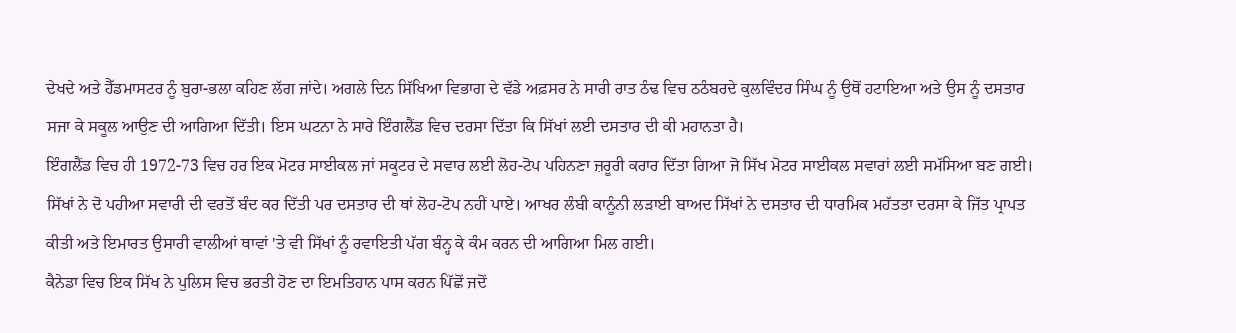ਦੇਖਦੇ ਅਤੇ ਹੈੱਡਮਾਸਟਰ ਨੂੰ ਬੁਰਾ-ਭਲਾ ਕਹਿਣ ਲੱਗ ਜਾਂਦੇ। ਅਗਲੇ ਦਿਨ ਸਿੱਖਿਆ ਵਿਭਾਗ ਦੇ ਵੱਡੇ ਅਫ਼ਸਰ ਨੇ ਸਾਰੀ ਰਾਤ ਠੰਢ ਵਿਚ ਠਠੰਬਰਦੇ ਕੁਲਵਿੰਦਰ ਸਿੰਘ ਨੂੰ ਉਥੋਂ ਹਟਾਇਆ ਅਤੇ ਉਸ ਨੂੰ ਦਸਤਾਰ ਸਜਾ ਕੇ ਸਕੂਲ ਆਉਣ ਦੀ ਆਗਿਆ ਦਿੱਤੀ। ਇਸ ਘਟਨਾ ਨੇ ਸਾਰੇ ਇੰਗਲੈਂਡ ਵਿਚ ਦਰਸਾ ਦਿੱਤਾ ਕਿ ਸਿੱਖਾਂ ਲਈ ਦਸਤਾਰ ਦੀ ਕੀ ਮਹਾਨਤਾ ਹੈ।
ਇੰਗਲੈਂਡ ਵਿਚ ਹੀ 1972-73 ਵਿਚ ਹਰ ਇਕ ਮੋਟਰ ਸਾਈਕਲ ਜਾਂ ਸਕੂਟਰ ਦੇ ਸਵਾਰ ਲਈ ਲੋਹ-ਟੋਪ ਪਹਿਨਣਾ ਜ਼ਰੂਰੀ ਕਰਾਰ ਦਿੱਤਾ ਗਿਆ ਜੋ ਸਿੱਖ ਮੋਟਰ ਸਾਈਕਲ ਸਵਾਰਾਂ ਲਈ ਸਮੱਸਿਆ ਬਣ ਗਈ। ਸਿੱਖਾਂ ਨੇ ਦੋ ਪਹੀਆ ਸਵਾਰੀ ਦੀ ਵਰਤੋਂ ਬੰਦ ਕਰ ਦਿੱਤੀ ਪਰ ਦਸਤਾਰ ਦੀ ਥਾਂ ਲੋਹ-ਟੋਪ ਨਹੀਂ ਪਾਏ। ਆਖਰ ਲੰਬੀ ਕਾਨੂੰਨੀ ਲੜਾਈ ਬਾਅਦ ਸਿੱਖਾਂ ਨੇ ਦਸਤਾਰ ਦੀ ਧਾਰਮਿਕ ਮਹੱਤਤਾ ਦਰਸਾ ਕੇ ਜਿੱਤ ਪ੍ਰਾਪਤ ਕੀਤੀ ਅਤੇ ਇਮਾਰਤ ਉਸਾਰੀ ਵਾਲੀਆਂ ਥਾਵਾਂ 'ਤੇ ਵੀ ਸਿੱਖਾਂ ਨੂੰ ਰਵਾਇਤੀ ਪੱਗ ਬੰਨ੍ਹ ਕੇ ਕੰਮ ਕਰਨ ਦੀ ਆਗਿਆ ਮਿਲ ਗਈ।
ਕੈਨੇਡਾ ਵਿਚ ਇਕ ਸਿੱਖ ਨੇ ਪੁਲਿਸ ਵਿਚ ਭਰਤੀ ਹੋਣ ਦਾ ਇਮਤਿਹਾਨ ਪਾਸ ਕਰਨ ਪਿੱਛੋਂ ਜਦੋਂ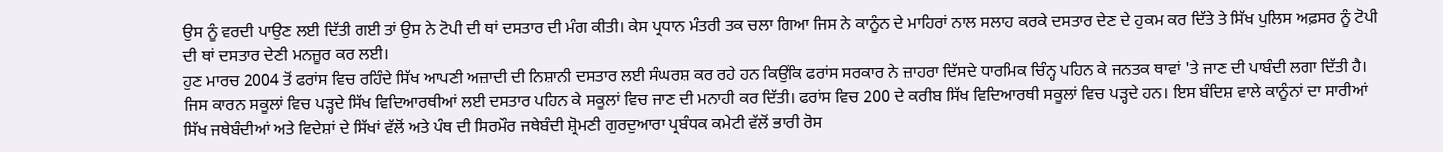ਉਸ ਨੂੰ ਵਰਦੀ ਪਾਉਣ ਲਈ ਦਿੱਤੀ ਗਈ ਤਾਂ ਉਸ ਨੇ ਟੋਪੀ ਦੀ ਥਾਂ ਦਸਤਾਰ ਦੀ ਮੰਗ ਕੀਤੀ। ਕੇਸ ਪ੍ਰਧਾਨ ਮੰਤਰੀ ਤਕ ਚਲਾ ਗਿਆ ਜਿਸ ਨੇ ਕਾਨੂੰਨ ਦੇ ਮਾਹਿਰਾਂ ਨਾਲ ਸਲਾਹ ਕਰਕੇ ਦਸਤਾਰ ਦੇਣ ਦੇ ਹੁਕਮ ਕਰ ਦਿੱਤੇ ਤੇ ਸਿੱਖ ਪੁਲਿਸ ਅਫ਼ਸਰ ਨੂੰ ਟੋਪੀ ਦੀ ਥਾਂ ਦਸਤਾਰ ਦੇਣੀ ਮਨਜ਼ੂਰ ਕਰ ਲਈ।
ਹੁਣ ਮਾਰਚ 2004 ਤੋਂ ਫਰਾਂਸ ਵਿਚ ਰਹਿੰਦੇ ਸਿੱਖ ਆਪਣੀ ਅਜ਼ਾਦੀ ਦੀ ਨਿਸ਼ਾਨੀ ਦਸਤਾਰ ਲਈ ਸੰਘਰਸ਼ ਕਰ ਰਹੇ ਹਨ ਕਿਉਂਕਿ ਫਰਾਂਸ ਸਰਕਾਰ ਨੇ ਜ਼ਾਹਰਾ ਦਿੱਸਦੇ ਧਾਰਮਿਕ ਚਿੰਨ੍ਹ ਪਹਿਨ ਕੇ ਜਨਤਕ ਥਾਵਾਂ 'ਤੇ ਜਾਣ ਦੀ ਪਾਬੰਦੀ ਲਗਾ ਦਿੱਤੀ ਹੈ। ਜਿਸ ਕਾਰਨ ਸਕੂਲਾਂ ਵਿਚ ਪੜ੍ਹਦੇ ਸਿੱਖ ਵਿਦਿਆਰਥੀਆਂ ਲਈ ਦਸਤਾਰ ਪਹਿਨ ਕੇ ਸਕੂਲਾਂ ਵਿਚ ਜਾਣ ਦੀ ਮਨਾਹੀ ਕਰ ਦਿੱਤੀ। ਫਰਾਂਸ ਵਿਚ 200 ਦੇ ਕਰੀਬ ਸਿੱਖ ਵਿਦਿਆਰਥੀ ਸਕੂਲਾਂ ਵਿਚ ਪੜ੍ਹਦੇ ਹਨ। ਇਸ ਬੰਦਿਸ਼ ਵਾਲੇ ਕਾਨੂੰਨਾਂ ਦਾ ਸਾਰੀਆਂ ਸਿੱਖ ਜਥੇਬੰਦੀਆਂ ਅਤੇ ਵਿਦੇਸ਼ਾਂ ਦੇ ਸਿੱਖਾਂ ਵੱਲੋਂ ਅਤੇ ਪੰਥ ਦੀ ਸਿਰਮੌਰ ਜਥੇਬੰਦੀ ਸ਼੍ਰੋਮਣੀ ਗੁਰਦੁਆਰਾ ਪ੍ਰਬੰਧਕ ਕਮੇਟੀ ਵੱਲੋਂ ਭਾਰੀ ਰੋਸ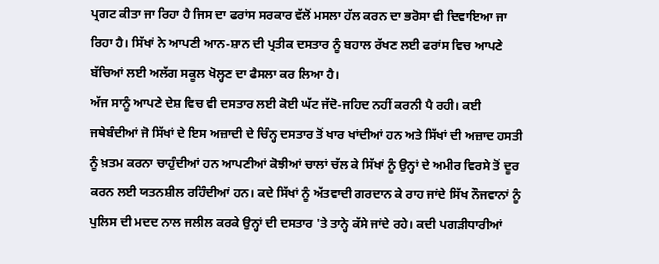ਪ੍ਰਗਟ ਕੀਤਾ ਜਾ ਰਿਹਾ ਹੈ ਜਿਸ ਦਾ ਫਰਾਂਸ ਸਰਕਾਰ ਵੱਲੋਂ ਮਸਲਾ ਹੱਲ ਕਰਨ ਦਾ ਭਰੋਸਾ ਵੀ ਦਿਵਾਇਆ ਜਾ ਰਿਹਾ ਹੈ। ਸਿੱਖਾਂ ਨੇ ਆਪਣੀ ਆਨ-ਸ਼ਾਨ ਦੀ ਪ੍ਰਤੀਕ ਦਸਤਾਰ ਨੂੰ ਬਹਾਲ ਰੱਖਣ ਲਈ ਫਰਾਂਸ ਵਿਚ ਆਪਣੇ ਬੱਚਿਆਂ ਲਈ ਅਲੱਗ ਸਕੂਲ ਖੋਲ੍ਹਣ ਦਾ ਫੈਸਲਾ ਕਰ ਲਿਆ ਹੈ।
ਅੱਜ ਸਾਨੂੰ ਆਪਣੇ ਦੇਸ਼ ਵਿਚ ਵੀ ਦਸਤਾਰ ਲਈ ਕੋਈ ਘੱਟ ਜੱਦੋ-ਜਹਿਦ ਨਹੀਂ ਕਰਨੀ ਪੈ ਰਹੀ। ਕਈ ਜਥੇਬੰਦੀਆਂ ਜੋ ਸਿੱਖਾਂ ਦੇ ਇਸ ਅਜ਼ਾਦੀ ਦੇ ਚਿੰਨ੍ਹ ਦਸਤਾਰ ਤੋਂ ਖਾਰ ਖਾਂਦੀਆਂ ਹਨ ਅਤੇ ਸਿੱਖਾਂ ਦੀ ਅਜ਼ਾਦ ਹਸਤੀ ਨੂੰ ਖ਼ਤਮ ਕਰਨਾ ਚਾਹੁੰਦੀਆਂ ਹਨ ਆਪਣੀਆਂ ਕੋਝੀਆਂ ਚਾਲਾਂ ਚੱਲ ਕੇ ਸਿੱਖਾਂ ਨੂੰ ਉਨ੍ਹਾਂ ਦੇ ਅਮੀਰ ਵਿਰਸੇ ਤੋਂ ਦੂਰ ਕਰਨ ਲਈ ਯਤਨਸ਼ੀਲ ਰਹਿੰਦੀਆਂ ਹਨ। ਕਦੇ ਸਿੱਖਾਂ ਨੂੰ ਅੱਤਵਾਦੀ ਗਰਦਾਨ ਕੇ ਰਾਹ ਜਾਂਦੇ ਸਿੱਖ ਨੌਜਵਾਨਾਂ ਨੂੰ ਪੁਲਿਸ ਦੀ ਮਦਦ ਨਾਲ ਜਲੀਲ ਕਰਕੇ ਉਨ੍ਹਾਂ ਦੀ ਦਸਤਾਰ 'ਤੇ ਤਾਨ੍ਹੇ ਕੱਸੇ ਜਾਂਦੇ ਰਹੇ। ਕਦੀ ਪਗੜੀਧਾਰੀਆਂ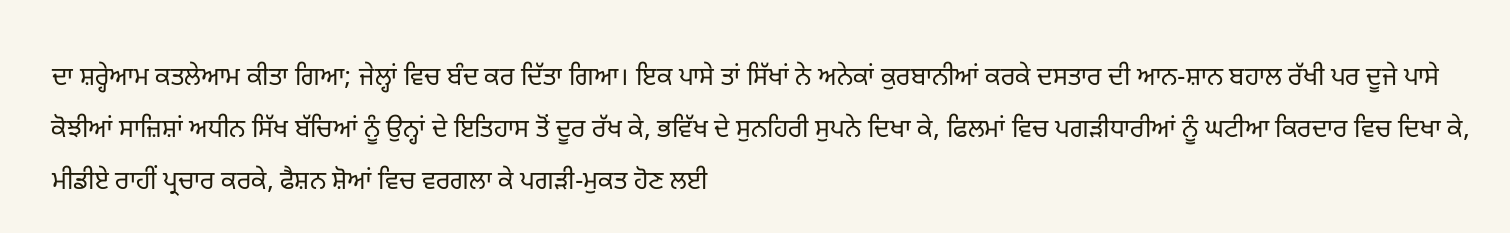ਦਾ ਸ਼ਰ੍ਹੇਆਮ ਕਤਲੇਆਮ ਕੀਤਾ ਗਿਆ; ਜੇਲ੍ਹਾਂ ਵਿਚ ਬੰਦ ਕਰ ਦਿੱਤਾ ਗਿਆ। ਇਕ ਪਾਸੇ ਤਾਂ ਸਿੱਖਾਂ ਨੇ ਅਨੇਕਾਂ ਕੁਰਬਾਨੀਆਂ ਕਰਕੇ ਦਸਤਾਰ ਦੀ ਆਨ-ਸ਼ਾਨ ਬਹਾਲ ਰੱਖੀ ਪਰ ਦੂਜੇ ਪਾਸੇ ਕੋਝੀਆਂ ਸਾਜ਼ਿਸ਼ਾਂ ਅਧੀਨ ਸਿੱਖ ਬੱਚਿਆਂ ਨੂੰ ਉਨ੍ਹਾਂ ਦੇ ਇਤਿਹਾਸ ਤੋਂ ਦੂਰ ਰੱਖ ਕੇ, ਭਵਿੱਖ ਦੇ ਸੁਨਹਿਰੀ ਸੁਪਨੇ ਦਿਖਾ ਕੇ, ਫਿਲਮਾਂ ਵਿਚ ਪਗੜੀਧਾਰੀਆਂ ਨੂੰ ਘਟੀਆ ਕਿਰਦਾਰ ਵਿਚ ਦਿਖਾ ਕੇ, ਮੀਡੀਏ ਰਾਹੀਂ ਪ੍ਰਚਾਰ ਕਰਕੇ, ਫੈਸ਼ਨ ਸ਼ੋਆਂ ਵਿਚ ਵਰਗਲਾ ਕੇ ਪਗੜੀ-ਮੁਕਤ ਹੋਣ ਲਈ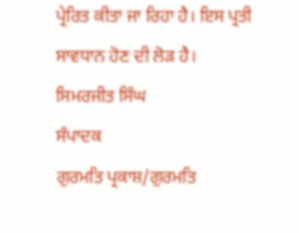ਪ੍ਰੇਰਿਤ ਕੀਤਾ ਜਾ ਰਿਹਾ ਹੈ। ਇਸ ਪ੍ਰਤੀ ਸਾਵਧਾਨ ਹੋਣ ਦੀ ਲੋੜ ਹੈ।
ਸਿਮਰਜੀਤ ਸਿੰਘ
ਸੰਪਾਦਕ
ਗੁਰਮਤਿ ਪ੍ਰਕਾਸ਼/ਗੁਰਮਤਿ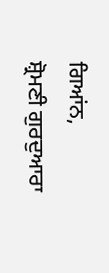ਗਿਆਂਨ,
ਸ਼੍ਰੋਮਣੀ ਗੁਰਦੁਆਰਾ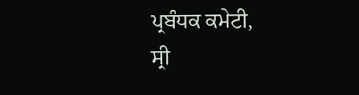ਪ੍ਰਬੰਧਕ ਕਮੇਟੀ,
ਸ੍ਰੀ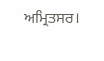ਅਮ੍ਰਿਤਸਰ।